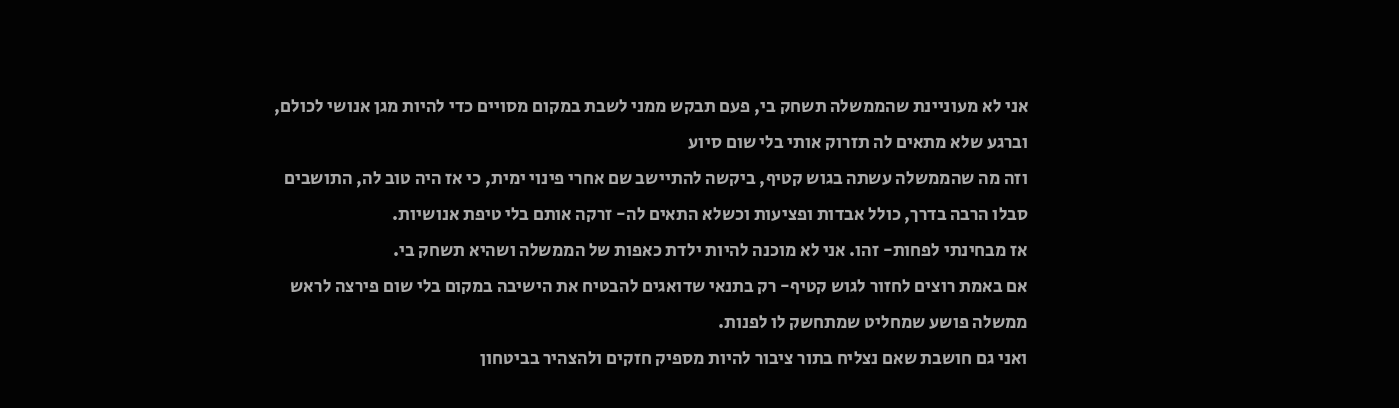אני לא מעוניינת שהממשלה תשחק בי, פעם תבקש ממני לשבת במקום מסויים כדי להיות מגן אנושי לכולם, וברגע שלא מתאים לה תזרוק אותי בלי שום סיוע
וזה מה שהממשלה עשתה בגוש קטיף, ביקשה להתיישב שם אחרי פינוי ימית, כי אז היה טוב לה, התושבים סבלו הרבה בדרך, כולל אבדות ופציעות וכשלא התאים לה- זרקה אותם בלי טיפת אנושיות.
אז מבחינתי לפחות- זהו. אני לא מוכנה להיות ילדת כאפות של הממשלה ושהיא תשחק בי.
אם באמת רוצים לחזור לגוש קטיף- רק בתנאי שדואגים להבטיח את הישיבה במקום בלי שום פירצה לראש ממשלה פושע שמחליט שמתחשק לו לפנות.
ואני גם חושבת שאם נצליח בתור ציבור להיות מספיק חזקים ולהצהיר בביטחון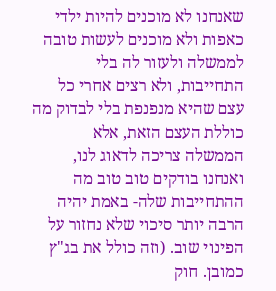שאנחנו לא מוכנים להיות ילדי כאפות ולא מוכנים לעשות טובה לממשלה ולעזור לה בלי התחייבות, ולא רצים אחרי כל עצם שהיא מנפנפת בלי לבדוק מה כוללת העצם הזאת, אלא הממשלה צריכה לדאוג לנו, ואנחנו בודקים טוב טוב מה ההתחייבות שלה- באמת יהיה הרבה יותר סיכוי שלא נחזור על הפינוי שוב. (וזה כולל את בג"ץ כמובן. חוק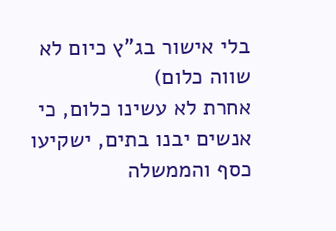בלי אישור בג"ץ כיום לא שווה כלום)
אחרת לא עשינו כלום, כי אנשים יבנו בתים, ישקיעו כסף והממשלה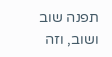תפנה שוב ושוב, וזה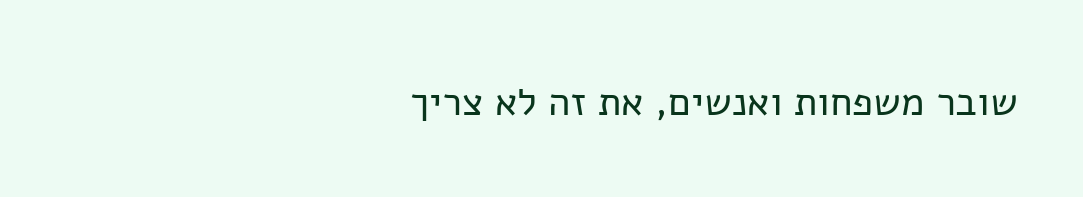שובר משפחות ואנשים, את זה לא צריך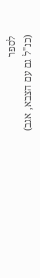לספר
(כנ"ל גם עם הצבא, אגב)